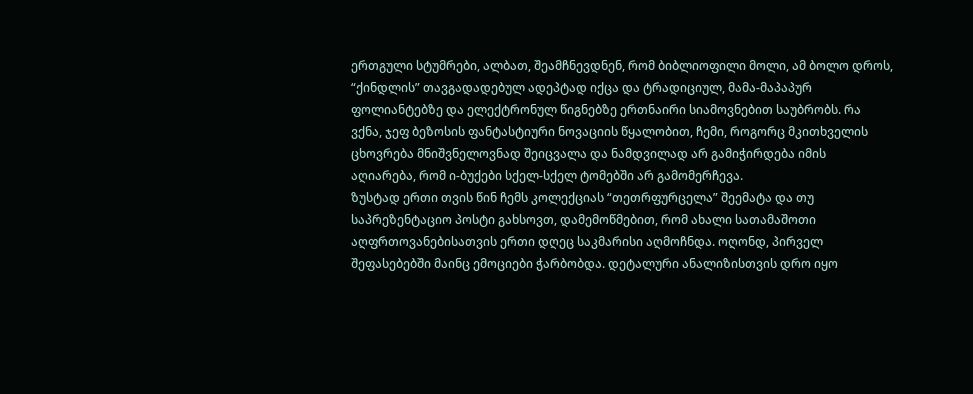ერთგული სტუმრები, ალბათ, შეამჩნევდნენ, რომ ბიბლიოფილი მოლი, ამ ბოლო დროს, “ქინდლის” თავგადადებულ ადეპტად იქცა და ტრადიციულ, მამა-მაპაპურ ფოლიანტებზე და ელექტრონულ წიგნებზე ერთნაირი სიამოვნებით საუბრობს. რა ვქნა, ჯეფ ბეზოსის ფანტასტიური ნოვაციის წყალობით, ჩემი, როგორც მკითხველის ცხოვრება მნიშვნელოვნად შეიცვალა და ნამდვილად არ გამიჭირდება იმის აღიარება, რომ ი-ბუქები სქელ-სქელ ტომებში არ გამომერჩევა.
ზუსტად ერთი თვის წინ ჩემს კოლექციას “თეთრფურცელა” შეემატა და თუ საპრეზენტაციო პოსტი გახსოვთ, დამემოწმებით, რომ ახალი სათამაშოთი აღფრთოვანებისათვის ერთი დღეც საკმარისი აღმოჩნდა. ოღონდ, პირველ შეფასებებში მაინც ემოციები ჭარბობდა. დეტალური ანალიზისთვის დრო იყო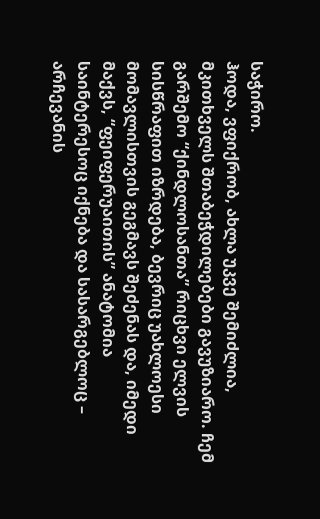საჭირო.
ჰოდა, ვფიქრობ, ახლა უკვე შემიძლია, მკითხველს შთაბეჭდილებები გავუზიარო. ჩემ გარშემო “ქინდლოსანთა” რიცხვი ელვის სისწრაფით იზრდება, ბევრიც უახლოესი მომავლისთვის გეგმავს შეძენას და, იმედი მაქვს, “ფეიფერუაითის” ანატომია საინტერესოც იქნება და სასარგებლოც – არჩევანის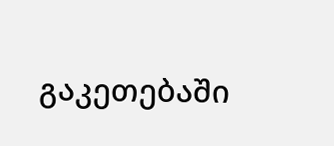გაკეთებაში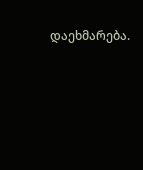დაეხმარება.